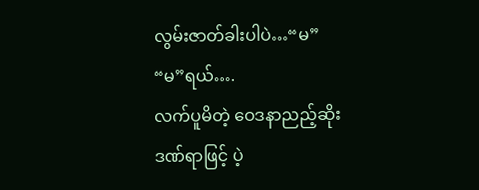လွမ်းဇာတ်ခါးပါပဲ…“မ”
“မ”ရယ်….
လက်ပူမိတဲ့ ဝေဒနာညည့်ဆိုး
ဒဏ်ရာဖြင့် ပဲ့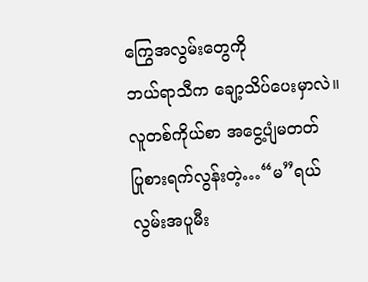ကြွေအလွမ်းတွေကို
ဘယ်ရာသီက ချော့သိပ်ပေးမှာလဲ။
လူတစ်ကိုယ်စာ အငွေ့ပျံမတတ်
ပြုစားရက်လွန်းတဲ့…“မ”ရယ်
လွမ်းအပူမီး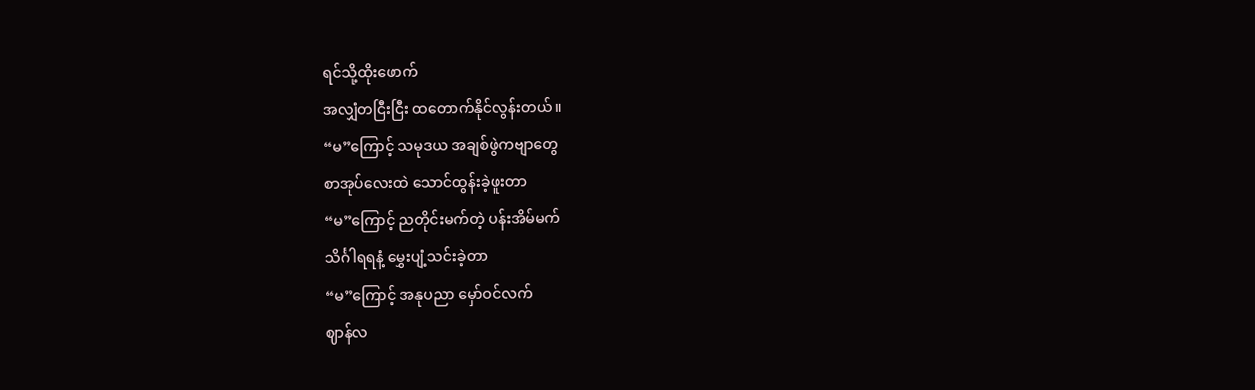ရင်သို့ထိုးဖောက်
အလျှံတငြီးငြီး ထတောက်နိုင်လွန်းတယ်။
“မ”ကြောင့် သမုဒယ အချစ်ဖွဲကဗျာတွေ
စာအုပ်လေးထဲ သောင်ထွန်းခဲ့ဖူးတာ
“မ”ကြောင့် ညတိုင်းမက်တဲ့ ပန်းအိမ်မက်
သိင်္ဂါရရနံ့ မွှေးပျံ့သင်းခဲ့တာ
“မ”ကြောင့် အနုပညာ မှော်ဝင်လက်
ဈာန်လ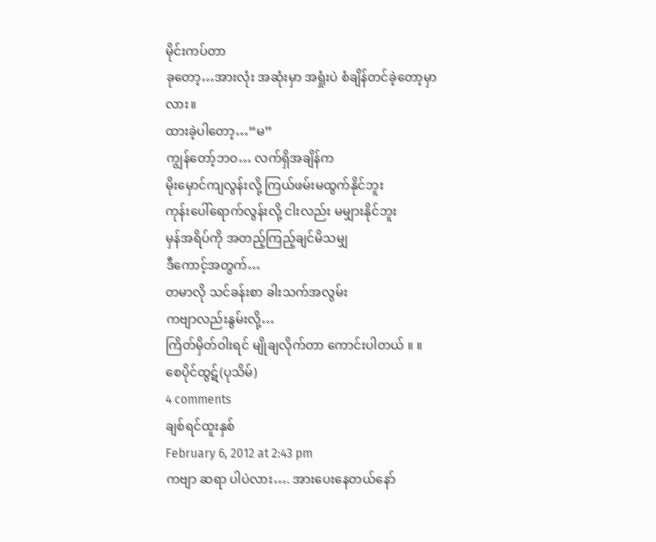မိုင်းကပ်တာ
ခုတော့…အားလုံး အဆုံးမှာ အရှုံးပဲ စံချိန်တင်ခဲ့တော့မှာလား။
ထားခဲ့ပါတော့…“မ”
ကျွန်တော့်ဘဝ… လက်ရှိအချိန်က
မိုးမှောင်ကျလွန်းလို့ ကြယ်ဖမ်းမထွက်နိုင်ဘူး
ကုန်းပေါ်ရောက်လွန်းလို့ ငါးလည်း မမျှားနိုင်ဘူး
မှန်အရိပ်ကို အတည့်ကြည့်ချင်မိသမျှ
ဒီကောင့်အတွက်…
တမာလို သင်ခန်းစာ ခါးသက်အလွမ်း
ကဗျာလည်းနွမ်းလို့…
ကြိတ်မှိတ်ဝါးရင် မျိုချလိုက်တာ ကောင်းပါတယ် ။ ။
စေပိုင်ထွဋ်(ပုသိမ်)
4 comments
ချစ်ရင်ထူးနှစ်
February 6, 2012 at 2:43 pm
ကဗျာ ဆရာ ပါပဲလား…. အားပေးနေတယ်နော်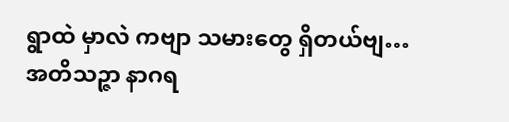ရွာထဲ မှာလဲ ကဗျာ သမားတွေ ရှိတယ်ဗျ…
အတိသဉ္ဇာ နာဂရ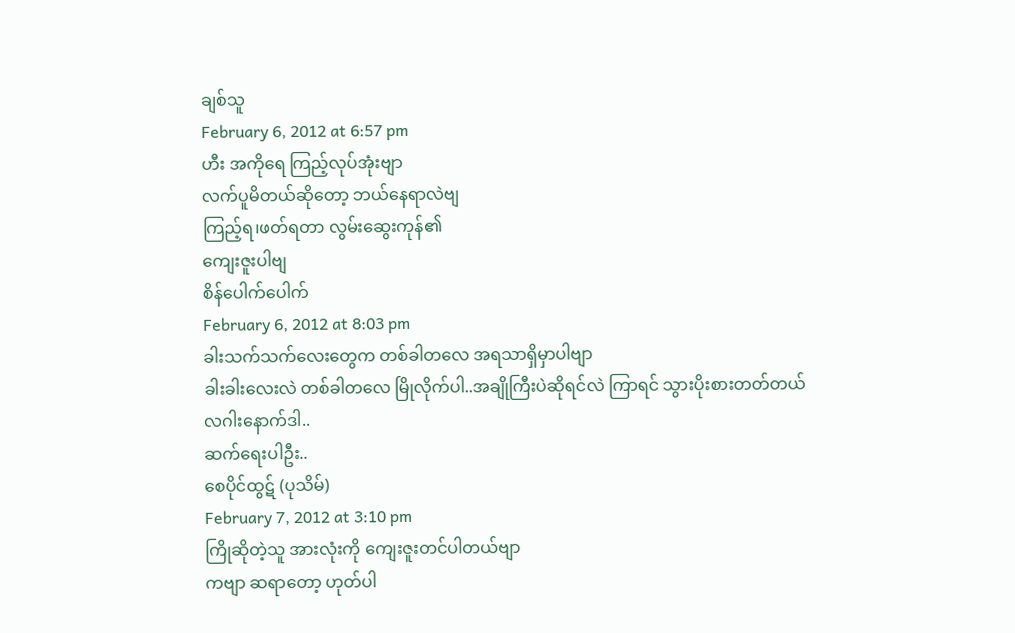ချစ်သူ
February 6, 2012 at 6:57 pm
ဟီး အကိုရေ ကြည့်လုပ်အုံးဗျာ
လက်ပူမိတယ်ဆိုတော့ ဘယ်နေရာလဲဗျ
ကြည့်ရ၊ဖတ်ရတာ လွမ်းဆွေးကုန်၏
ကျေးဇူးပါဗျ
စိန်ပေါက်ပေါက်
February 6, 2012 at 8:03 pm
ခါးသက်သက်လေးတွေက တစ်ခါတလေ အရသာရှိမှာပါဗျာ
ခါးခါးလေးလဲ တစ်ခါတလေ မြိုလိုက်ပါ..အချိုကြီးပဲဆိုရင်လဲ ကြာရင် သွားပိုးစားတတ်တယ်
လဂါးနောက်ဒါ..
ဆက်ရေးပါဦး..
စေပိုင်ထွဋ် (ပုသိမ်)
February 7, 2012 at 3:10 pm
ကြိုဆိုတဲ့သူ အားလုံးကို ကျေးဇူးတင်ပါတယ်ဗျာ
ကဗျာ ဆရာတော့ ဟုတ်ပါ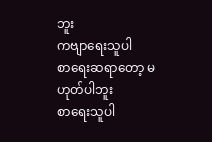ဘူး
ကဗျာရေးသူပါ
စာရေးဆရာတော့ မဟုတ်ပါဘူး
စာရေးသူပါ